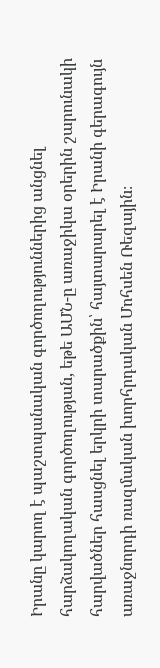Իրանը կարող է պաշտպանական գործողություններից անցնել հարձակողական գործողության, եթե ԱՄՆ-ը առաջիկա օրերին շարունակի հարվածներ հասցնել երկրի տարածքին՝ հայտարարել է Իրանի գերագույն առաջնորդի ռազմական խորհրդական Մոհսեն Ռեզային։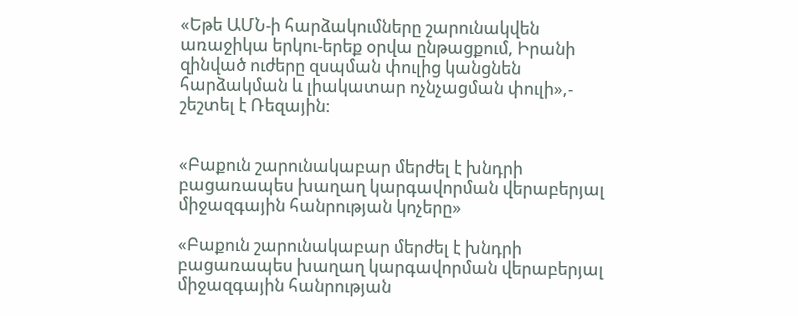«Եթե ԱՄՆ-ի հարձակումները շարունակվեն առաջիկա երկու-երեք օրվա ընթացքում, Իրանի զինված ուժերը զսպման փուլից կանցնեն հարձակման և լիակատար ոչնչացման փուլի»,- շեշտել է Ռեզային:


«Բաքուն շարունակաբար մերժել է խնդրի բացառապես խաղաղ կարգավորման վերաբերյալ միջազգային հանրության կոչերը»

«Բաքուն շարունակաբար մերժել է խնդրի բացառապես խաղաղ կարգավորման վերաբերյալ միջազգային հանրության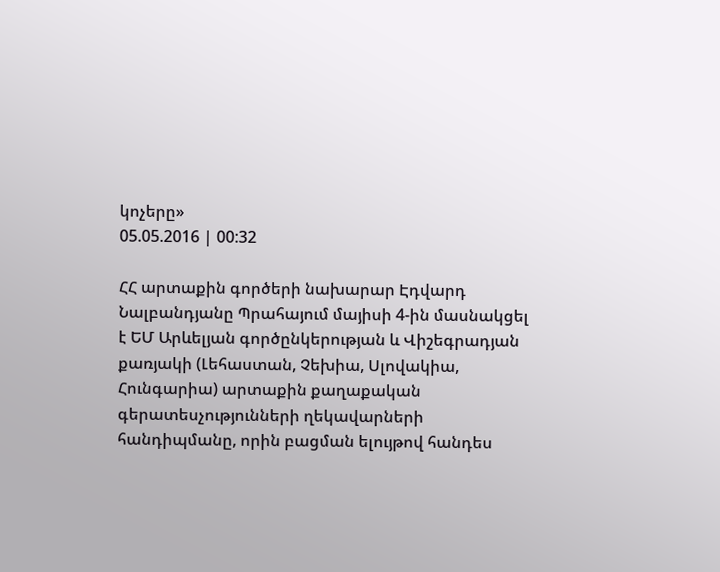կոչերը»
05.05.2016 | 00:32

ՀՀ արտաքին գործերի նախարար Էդվարդ Նալբանդյանը Պրահայում մայիսի 4-ին մասնակցել է ԵՄ Արևելյան գործընկերության և Վիշեգրադյան քառյակի (Լեհաստան, Չեխիա, Սլովակիա, Հունգարիա) արտաքին քաղաքական գերատեսչությունների ղեկավարների հանդիպմանը, որին բացման ելույթով հանդես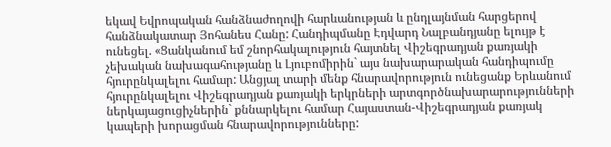եկավ Եվրոպական հանձնաժողովի հարևանության և ընդլայնման հարցերով հանձնակատար Յոհանես Հանը: Հանդիպմանը Էդվարդ Նալբանդյանը ելույթ է ունեցել. «Ցանկանում եմ շնորհակալություն հայտնել Վիշեգրադյան քառյակի չեխական նախագահությանը և Լյուբոմիրին` այս նախարարական հանդիպումը հյուրընկալելու համար: Անցյալ տարի մենք հնարավորություն ունեցանք Երևանում հյուրընկալելու Վիշեգրադյան քառյակի երկրների արտգործնախարարությունների ներկայացուցիչներին` քննարկելու համար Հայաստան-Վիշեգրադյան քառյակ կապերի խորացման հնարավորությունները: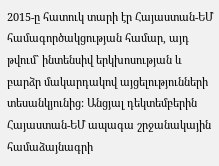2015-ը հատուկ տարի էր Հայաստան-ԵՄ համագործակցության համար, այդ թվում` ինտենսիվ երկխոսության և բարձր մակարդակով այցելությունների տեսանկյունից: Անցյալ դեկտեմբերին Հայաստան-ԵՄ ապագա շրջանակային համաձայնագրի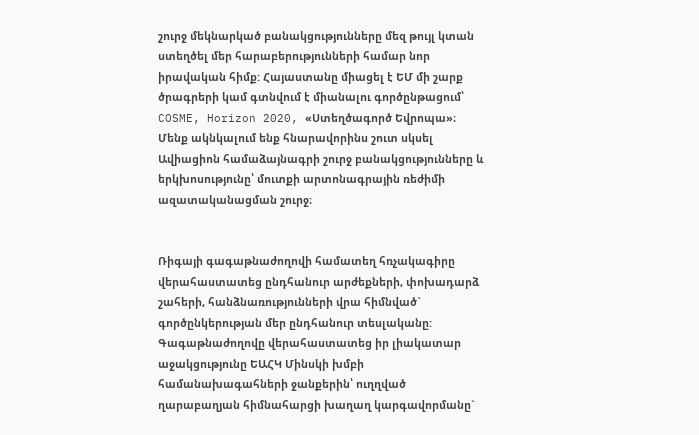շուրջ մեկնարկած բանակցությունները մեզ թույլ կտան ստեղծել մեր հարաբերությունների համար նոր իրավական հիմք: Հայաստանը միացել է ԵՄ մի շարք ծրագրերի կամ գտնվում է միանալու գործընթացում՝ COSME, Horizon 2020, «Ստեղծագործ Եվրոպա»։ Մենք ակնկալում ենք հնարավորինս շուտ սկսել Ավիացիոն համաձայնագրի շուրջ բանակցությունները և երկխոսությունը՝ մուտքի արտոնագրային ռեժիմի ազատականացման շուրջ։


Ռիգայի գագաթնաժողովի համատեղ հռչակագիրը վերահաստատեց ընդհանուր արժեքների, փոխադարձ շահերի, հանձնառությունների վրա հիմնված` գործընկերության մեր ընդհանուր տեսլականը: Գագաթնաժողովը վերահաստատեց իր լիակատար աջակցությունը ԵԱՀԿ Մինսկի խմբի համանախագահների ջանքերին՝ ուղղված ղարաբաղյան հիմնահարցի խաղաղ կարգավորմանը`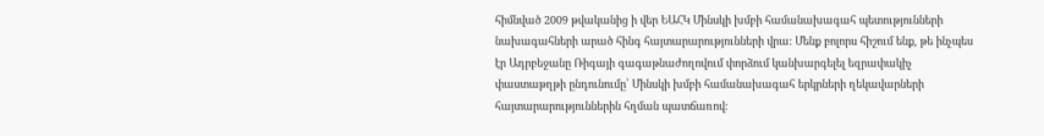հիմնված 2009 թվականից ի վեր ԵԱՀԿ Մինսկի խմբի համանախագահ պետությունների նախագահների արած հինգ հայտարարությունների վրա: Մենք բոլորս հիշում ենք, թե ինչպես էր Ադրբեջանը Ռիգայի գագաթնաժողովում փորձում կանխարգելել եզրափակիչ փաստաթղթի ընդունումը՝ Մինսկի խմբի համանախագահ երկրների ղեկավարների հայտարարություններին հղման պատճառով։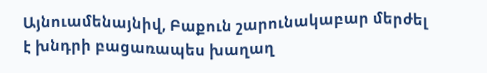Այնուամենայնիվ, Բաքուն շարունակաբար մերժել է խնդրի բացառապես խաղաղ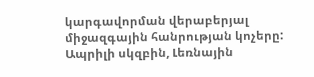կարգավորման վերաբերյալ միջազգային հանրության կոչերը: Ապրիլի սկզբին, Լեռնային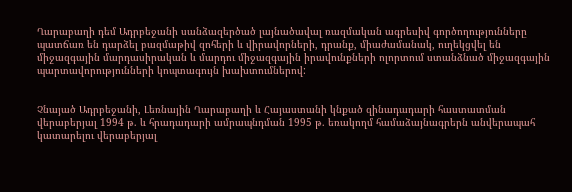Ղարաբաղի դեմ Ադրբեջանի սանձազերծած լայնածավալ ռազմական ագրեսիվ գործողությունները պատճառ են դարձել բազմաթիվ զոհերի և վիրավորների, դրանք, միաժամանակ, ուղեկցվել են միջազգային մարդասիրական և մարդու միջազգային իրավունքների ոլորտում ստանձնած միջազգային պարտավորությունների կոպտագույն խախտումներով:


Չնայած Ադրբեջանի, Լեռնային Ղարաբաղի և Հայաստանի կնքած զինադադարի հաստատման վերաբերյալ 1994 թ. և հրադադարի ամրապնդման 1995 թ. եռակողմ համաձայնագրերն անվերապահ կատարելու վերաբերյալ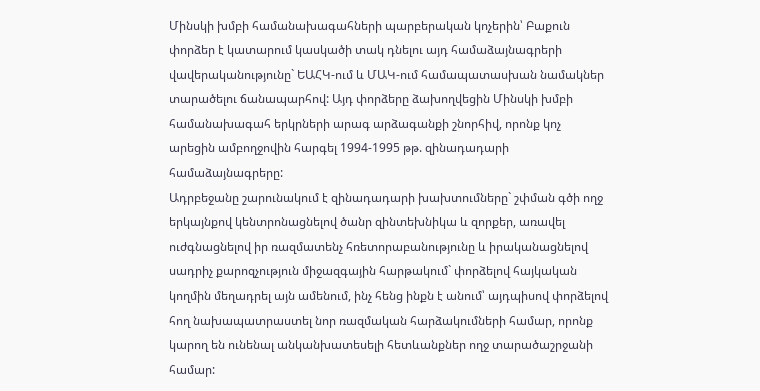Մինսկի խմբի համանախագահների պարբերական կոչերին՝ Բաքուն փորձեր է կատարում կասկածի տակ դնելու այդ համաձայնագրերի վավերականությունը` ԵԱՀԿ-ում և ՄԱԿ-ում համապատասխան նամակներ տարածելու ճանապարհով: Այդ փորձերը ձախողվեցին Մինսկի խմբի համանախագահ երկրների արագ արձագանքի շնորհիվ, որոնք կոչ արեցին ամբողջովին հարգել 1994-1995 թթ. զինադադարի համաձայնագրերը:
Ադրբեջանը շարունակում է զինադադարի խախտումները` շփման գծի ողջ երկայնքով կենտրոնացնելով ծանր զինտեխնիկա և զորքեր, առավել ուժգնացնելով իր ռազմատենչ հռետորաբանությունը և իրականացնելով սադրիչ քարոզչություն միջազգային հարթակում` փորձելով հայկական կողմին մեղադրել այն ամենում, ինչ հենց ինքն է անում՝ այդպիսով փորձելով հող նախապատրաստել նոր ռազմական հարձակումների համար, որոնք կարող են ունենալ անկանխատեսելի հետևանքներ ողջ տարածաշրջանի համար: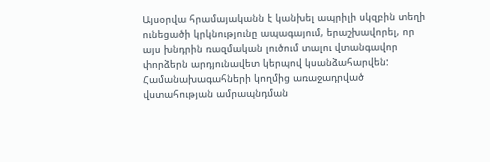Այսօրվա հրամայականն է կանխել ապրիլի սկզբին տեղի ունեցածի կրկնությունը ապագայում, երաշխավորել, որ այս խնդրին ռազմական լուծում տալու վտանգավոր փորձերն արդյունավետ կերպով կսանձահարվեն: Համանախագահների կողմից առաջադրված վստահության ամրապնդման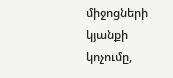միջոցների կյանքի կոչումը,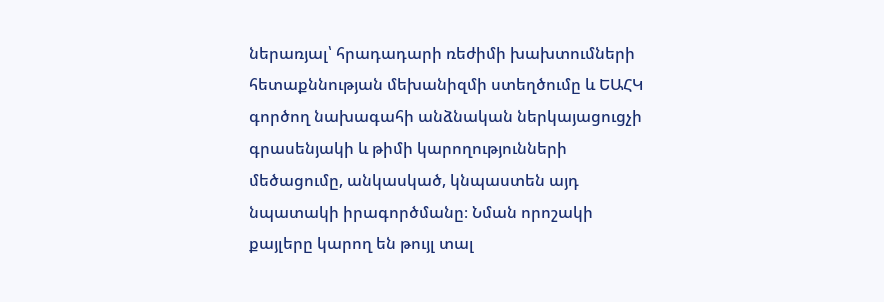ներառյալ՝ հրադադարի ռեժիմի խախտումների հետաքննության մեխանիզմի ստեղծումը և ԵԱՀԿ գործող նախագահի անձնական ներկայացուցչի գրասենյակի և թիմի կարողությունների մեծացումը, անկասկած, կնպաստեն այդ նպատակի իրագործմանը։ Նման որոշակի քայլերը կարող են թույլ տալ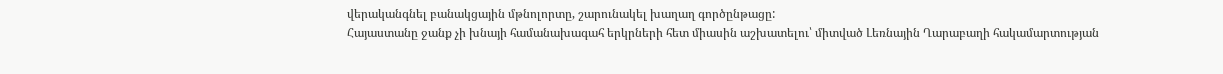վերականգնել բանակցային մթնոլորտը, շարունակել խաղաղ գործընթացը:
Հայաստանը ջանք չի խնայի համանախագահ երկրների հետ միասին աշխատելու՝ միտված Լեռնային Ղարաբաղի հակամարտության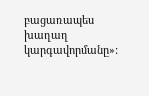բացառապես խաղաղ կարգավորմանը»: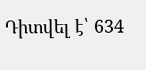Դիտվել է՝ 634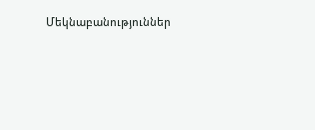Մեկնաբանություններ